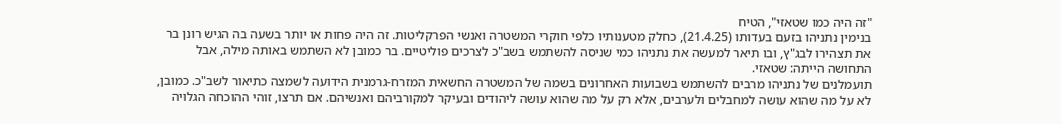"זה היה כמו שטאזי", הטיח
בנימין נתניהו בזעם בעדותו (21.4.25), כחלק מטענותיו כלפי חוקרי המשטרה ואנשי הפרקליטות. זה היה פחות או יותר בשעה בה הגיש רונן בר את תצהירו לבג"ץ, ובו תיאר למעשה את נתניהו כמי שניסה להשתמש בשב"כ לצרכים פוליטיים. בר כמובן לא השתמש באותה מילה, אבל התחושה הייתה: שטאזי.
תועמלנים של נתניהו מרבים להשתמש בשבועות האחרונים בשמה של המשטרה החשאית המזרח-גרמנית הידועה לשמצה כתיאור לשב"כ. כמובן, לא על מה שהוא עושה למחבלים ולערבים, אלא רק על מה שהוא עושה ליהודים ובעיקר למקורביהם ואנשיהם. אם תרצו, זוהי ההוכחה הגלויה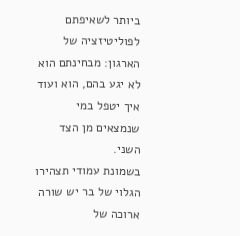ביותר לשאיפתם לפוליטיזציה של הארגון: מבחינתם הוא לא יגע בהם, הוא ועוד איך יטפל במי שנמצאים מן הצד השני.
בשמונת עמודי תצהירו הגלוי של בר יש שורה ארוכה של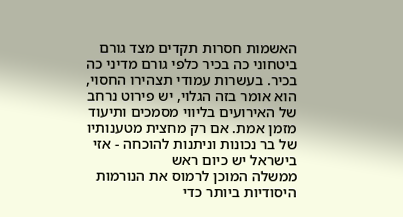האשמות חסרות תקדים מצד גורם ביטחוני כה בכיר כלפי גורם מדיני כה בכיר. בעשרות עמודי תצהירו החסוי, הוא אומר בזה הגלוי, יש פירוט נרחב של האירועים בליווי מסמכים ותיעוד מזמן אמת. אם רק מחצית מטענותיו של בר נכונות וניתנות להוכחה - אזי בישראל יש כיום ראש
ממשלה המוכן לרמוס את הנורמות היסודיות ביותר כדי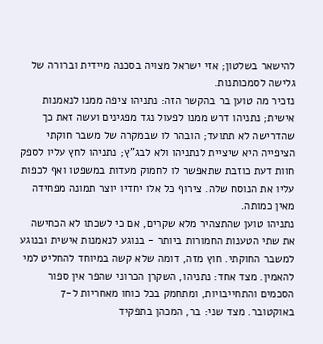להישאר בשלטון; אזי ישראל מצויה בסכנה מיידית וברורה של גלישה לסמכותנות.
נזכיר מה טוען בר בהקשר הזה: נתניהו ציפה ממנו לנאמנות אישית; נתניהו דרש ממנו לפעול נגד מפגינים ועשה זאת כך שהדרישה לא תתועד; הובהר לו שבמקרה של משבר חוקתי הציפייה היא שיציית לנתניהו ולא לבג"ץ; נתניהו לחץ עליו לספק חוות דעת כוזבת שתאפשר לו לחמוק מעדות במשפטו ואף לכפות עליו את הנוסח שלה. צירוף כל אלו יחדיו יוצר תמונה מפחידה מאין כמותה.
נתניהו טוען שהתצהיר מלא שקרים, אם כי לשכתו לא הכחישה את שתי הטענות החמורות ביותר - בנוגע לנאמנות אישית ובנוגע למשבר החוקתי. חוץ מזה, דומה שלא קשה במיוחד להחליט למי להאמין. מצד אחד: נתניהו, השקרן הכרוני שהפר אין ספור הסכמים והתחייבויות, ומתחמק בכל כוחו מאחריות ל-7 באוקטובר. מצד שני: בר, המכהן בתפקיד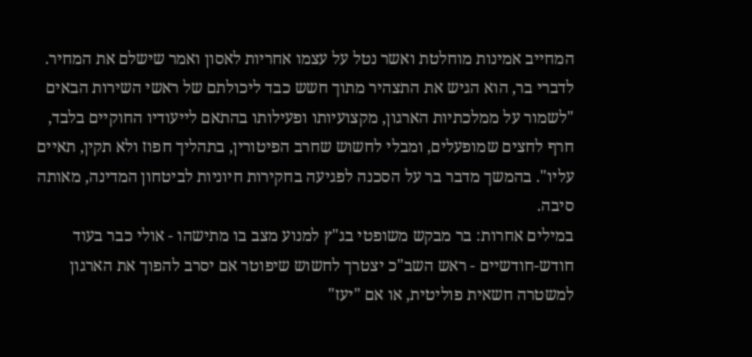המחייב אמינות מוחלטת ואשר נטל על עצמו אחריות לאסון ואמר שישלם את המחיר.
לדברי בר, הוא הגיש את התצהיר מתוך חשש כבד ליכולתם של ראשי השירות הבאים "לשמור על ממלכתיות הארגון, מקצועיותו ופעילותו בהתאם לייעודיו החוקיים בלבד, חרף לחצים שמופעלים, ומבלי לחשוש שחרב הפיטורין, בתהליך חפוז ולא תקין, תאיים עליו". בהמשך מדבר בר על הסכנה לפגיעה בחקירות חיוניות לביטחון המדינה, מאותה סיבה.
במילים אחרות: בר מבקש משופטי בג"ץ למנוע מצב בו מתישהו - אולי כבר בעוד חודש-חודשיים - ראש השב"כ יצטרך לחשוש שיפוטר אם יסרב להפוך את הארגון למשטרה חשאית פוליטית, או אם "יעז"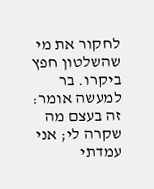לחקור את מי שהשלטון חפץ ביקרו. בר למעשה אומר: זה בעצם מה שקרה לי; אני עמדתי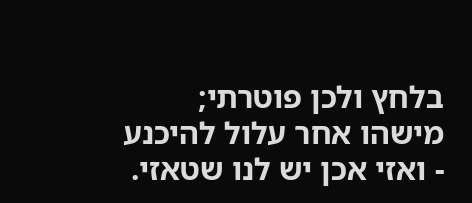בלחץ ולכן פוטרתי; מישהו אחר עלול להיכנע - ואזי אכן יש לנו שטאזי.